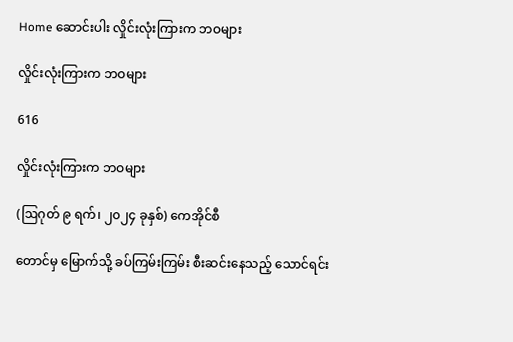Home ဆောင်းပါး လှိုင်းလုံးကြားက ဘဝများ

လှိုင်းလုံးကြားက ဘဝများ

616

လှိုင်းလုံးကြားက ဘဝများ

(ဩဂုတ် ၉ ရက်၊ ၂၀၂၄ ခုနှစ်) ကေအိုင်စီ

တောင်မှ မြောက်သို့ ခပ်ကြမ်းကြမ်း စီးဆင်းနေသည့် သောင်ရင်း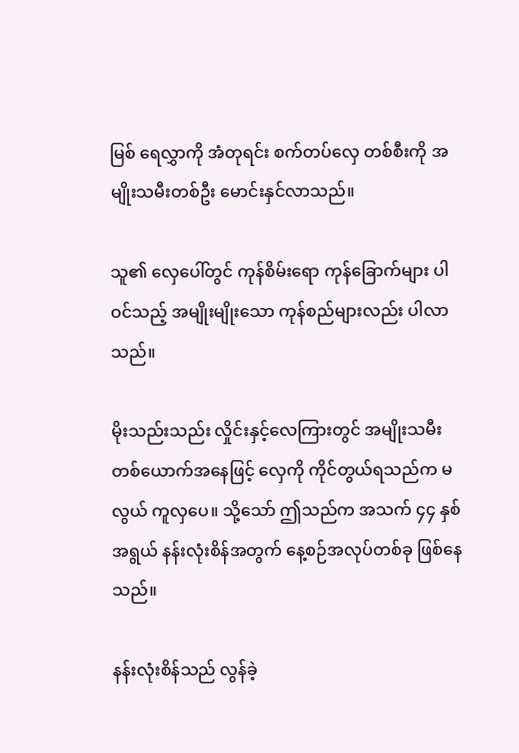မြစ် ရေလွှာကို အံတုရင်း စက်တပ်လှေ တစ်စီးကို အမျိုးသမီးတစ်ဦး မောင်းနှင်လာသည်။

သူ၏ လှေပေါ်တွင် ကုန်စိမ်းရော ကုန်ခြောက်များ ပါဝင်သည့် အမျိုးမျိုးသော ကုန်စည်များလည်း ပါလာသည်။

မိုးသည်းသည်း လှိုင်းနှင့်လေကြားတွင် အမျိုးသမီးတစ်ယောက်အနေဖြင့် လှေကို ကိုင်တွယ်ရသည်က မလွယ် ကူလှပေ။ သို့သော် ဤသည်က အသက် ၄၄ နှစ်အရွယ် နန်းလုံးစိန်အတွက် နေ့စဉ်အလုပ်တစ်ခု ဖြစ်နေသည်။

နန်းလုံးစိန်သည် လွန်ခဲ့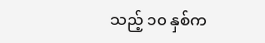သည့် ၁၀ နှစ်က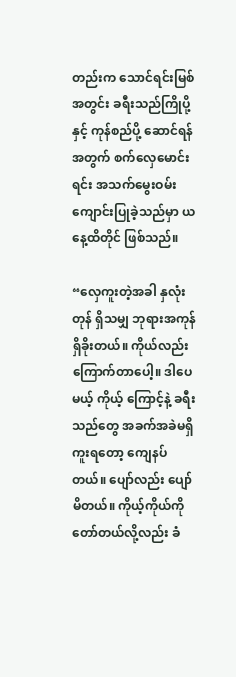တည်းက သောင်ရင်းမြစ်အတွင်း ခရီးသည်ကြိုပို့နှင့် ကုန်စည်ပို့ ဆောင်ရန်အတွက် စက်လှေမောင်းရင်း အသက်မွေးဝမ်းကျောင်းပြုခဲ့သည်မှာ ယနေ့ထိတိုင် ဖြစ်သည်။

“လှေကူးတဲ့အခါ နှလုံးတုန် ရှိသမျှ ဘုရားအကုန် ရှိခိုးတယ်။ ကိုယ်လည်း ကြောက်တာပေါ့။ ဒါပေမယ့် ကိုယ့် ကြောင့်နဲ့ ခရီးသည်တွေ အခက်အခဲမရှိ ကူးရတော့ ကျေနပ်တယ်။ ပျော်လည်း ပျော်မိတယ်။ ကိုယ့်ကိုယ်ကို တော်တယ်လို့လည်း ခံ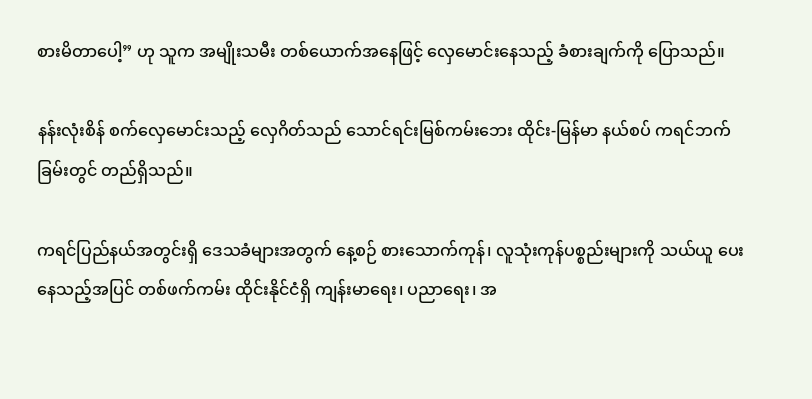စားမိတာပေါ့” ဟု သူက အမျိုးသမီး တစ်ယောက်အနေဖြင့် လှေမောင်းနေသည့် ခံစားချက်ကို ပြောသည်။

နန်းလုံးစိန် စက်လှေမောင်းသည့် လှေဂိတ်သည် သောင်ရင်းမြစ်ကမ်းဘေး ထိုင်း-မြန်မာ နယ်စပ် ကရင်ဘက်ခြမ်းတွင် တည်ရှိသည်။

ကရင်ပြည်နယ်အတွင်းရှိ ဒေသခံများအတွက် နေ့စဉ် စားသောက်ကုန်၊ လူသုံးကုန်ပစ္စည်းများကို သယ်ယူ ပေးနေသည့်အပြင် တစ်ဖက်ကမ်း ထိုင်းနိုင်ငံရှိ ကျန်းမာရေး၊ ပညာရေး၊ အ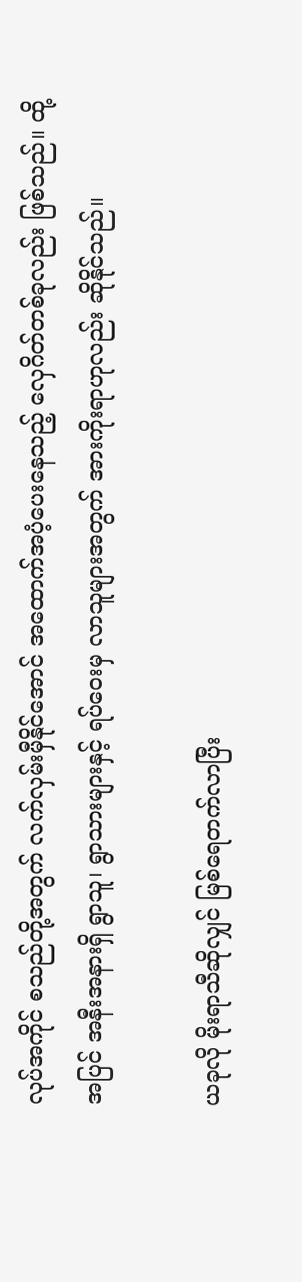လုပ်အကိုင် စသည်တို့အတွက် လက်လှမ်းမှီနိုင်အောင် အထောက်အပံ့ပေးနေသည့် လှေဂိတ်တစ်ခုလည်း ဖြစ်သည်။ ထို့အပြင် အနီးအနားရှိ ရွာသူ၊ ရွာသားများနှင့် ရပ်ဝေးမှ လာသူများအတွက် အားကိုးရာဟုလည်း ဆိုနိုင်သည်။

ယခုလို မိုးရာသီဆိုလျှင် မြစ်ရေတက်လာပြီး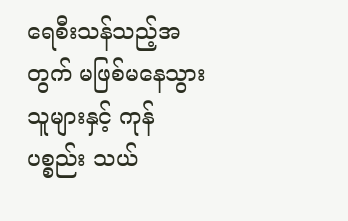ရေစီးသန်သည့်အတွက် မဖြစ်မနေသွားသူများနှင့် ကုန်ပစ္စည်း သယ်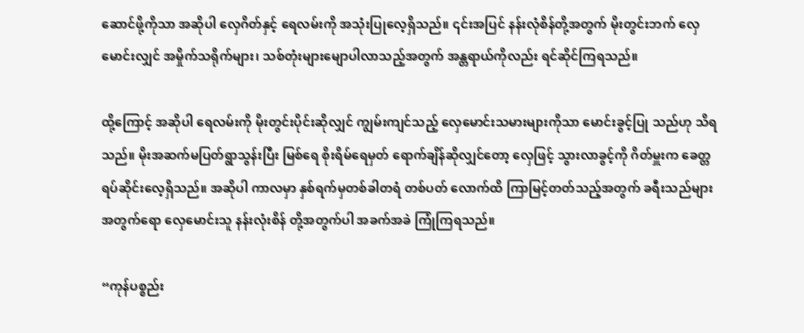ဆောင်ဖို့ကိုသာ အဆိုပါ လှေဂိတ်နှင့် ရေလမ်းကို အသုံးပြုလေ့ရှိသည်။ ၎င်းအပြင် နန်းလုံစိန်တို့အတွက် မိုးတွင်းဘက် လှေမောင်းလျှင် အမှိုက်သရိုက်များ၊ သစ်တုံးများမျောပါလာသည့်အတွက် အန္တရာယ်ကိုလည်း ရင်ဆိုင်ကြရသည်။

ထို့ကြောင့် အဆိုပါ ရေလမ်းကို မိုးတွင်းပိုင်းဆိုလျှင် ကျွမ်းကျင်သည့် လှေမောင်းသမားများကိုသာ မောင်းခွင့်ပြု သည်ဟု သိရသည်။ မိုးအဆက်မပြတ်ရွာသွန်းပြီး မြစ်ရေ စိုးရိမ်ရေမှတ် ရောက်ချိန်ဆိုလျှင်တော့ လှေဖြင့် သွားလာခွင့်ကို ဂိတ်မှူးက ခေတ္တရပ်ဆိုင်းလေ့ရှိသည်။ အဆိုပါ ကာလမှာ နှစ်ရက်မှတစ်ခါတရံ တစ်ပတ် လောက်ထိ ကြာမြင့်တတ်သည့်အတွက် ခရီးသည်များအတွက်ရော လှေမောင်းသူ နန်းလုံးစိန် တို့အတွက်ပါ အခက်အခဲ ကြုံကြရသည်။

“ကုန်ပစ္စည်း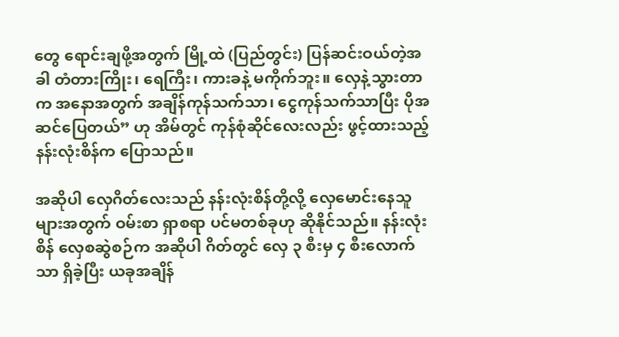တွေ ရောင်းချဖို့အတွက် မြို့ထဲ (ပြည်တွင်း) ပြန်ဆင်းဝယ်တဲ့အခါ တံတားကြိုး၊ ရေကြီး၊ ကားခနဲ့ မကိုက်ဘူး။ လှေနဲ့သွားတာက အနောအတွက် အချိန်ကုန်သက်သာ၊ ငွေကုန်သက်သာပြီး ပိုအဆင်ပြေတယ်” ဟု အိမ်တွင် ကုန်စုံဆိုင်လေးလည်း ဖွင့်ထားသည့် နန်းလုံးစိန်က ပြောသည်။

အဆိုပါ လှေဂိတ်လေးသည် နန်းလုံးစိန်တို့လို့ လှေမောင်းနေသူများအတွက် ဝမ်းစာ ရှာစရာ ပင်မတစ်ခုဟု ဆိုနိုင်သည်။ နန်းလုံးစိန် လှေစဆွဲစဉ်က အဆိုပါ ဂိတ်တွင် လှေ ၃ စီးမှ ၄ စီးလောက်သာ ရှိခဲ့ပြီး ယခုအချိန်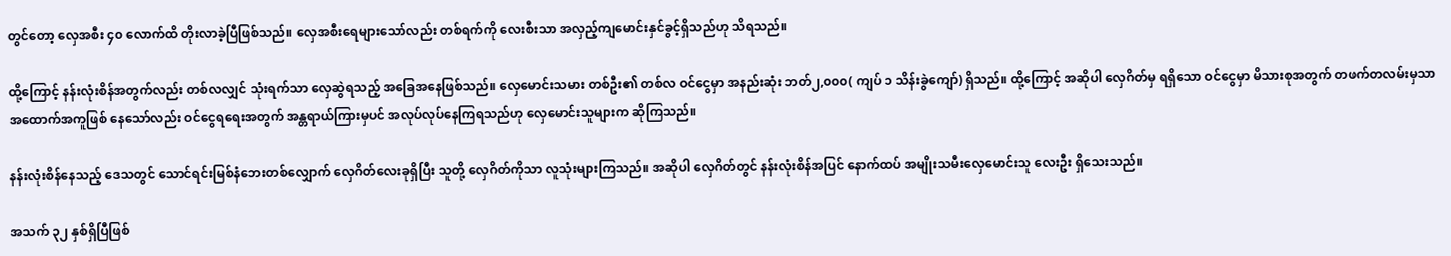တွင်တော့ လှေအစီး ၄၀ လောက်ထိ တိုးလာခဲ့ပြီဖြစ်သည်။ လှေအစီးရေများသော်လည်း တစ်ရက်ကို လေးစီးသာ အလှည့်ကျမောင်းနှင်ခွင့်ရှိသည်ဟု သိရသည်။

ထို့ကြောင့် နန်းလုံးစိန်အတွက်လည်း တစ်လလျှင် သုံးရက်သာ လှေဆွဲရသည့် အခြေအနေဖြစ်သည်။ လှေမောင်းသမား တစ်ဦး၏ တစ်လ ဝင်ငွေမှာ အနည်းဆုံး ဘတ်၂,၀၀၀( ကျပ် ၁ သိန်းခွဲကျော်) ရှိသည်။ ထို့ကြောင့် အဆိုပါ လှေဂိတ်မှ ရရှိသော ဝင်ငွေမှာ မိသားစုအတွက် တဖက်တလမ်းမှသာ အထောက်အကူဖြစ် နေသော်လည်း ဝင်ငွေရရေးအတွက် အန္တရာယ်ကြားမှပင် အလုပ်လုပ်နေကြရသည်ဟု လှေမောင်းသူများက ဆိုကြသည်။

နန်းလုံးစိန်နေသည့် ဒေသတွင် သောင်ရင်းမြစ်နံဘေးတစ်လျှောက် လှေဂိတ်လေးခုရှိပြီး သူတို့ လှေဂိတ်ကိုသာ လူသုံးများကြသည်။ အဆိုပါ လှေဂိတ်တွင် နန်းလုံးစိန်အပြင် နောက်ထပ် အမျိုးသမီးလှေမောင်းသူ လေးဦး ရှိသေးသည်။

အသက် ၃၂ နှစ်ရှိပြီဖြစ်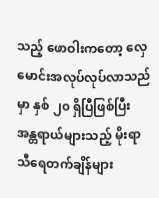သည့် ဖောဝါးကတော့ လှေမောင်းအလုပ်လုပ်လာသည်မှာ နှစ် ၂၀ ရှိပြီဖြစ်ပြီး အန္တရာယ်များသည့် မိုးရာသီရေတက်ချိန်များ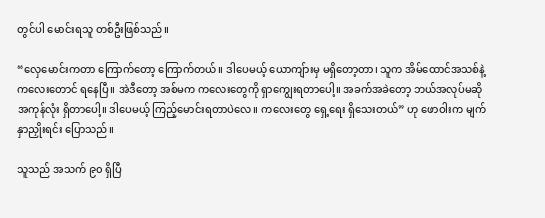တွင်ပါ မောင်းရသူ တစ်ဦးဖြစ်သည်။

“လှေမောင်းကတာ ကြောက်တော့ ကြောက်တယ်။ ဒါပေမယ့် ယောကျ်ားမှ မရှိတော့တာ၊ သူက အိမ်ထောင်အသစ်နဲ့ ကလေးတောင် ရနေပြီ။ အဲဒီတော့ အစ်မက ကလေးတွေကို ရှာကျွေးရတာပေါ့။ အခက်အခဲတော့ ဘယ်အလုပ်မဆို အကုန်လုံး ရှိတာပေါ့။ ဒါပေမယ့် ကြည့်မောင်းရတာပဲလေ။ ကလေးတွေ ရှေ့ရေး ရှိသေးတယ်” ဟု ဖောဝါးက မျက်နှာညှိုးရင်း ပြောသည်။

သူသည် အသက် ၉၀ ရှိပြီ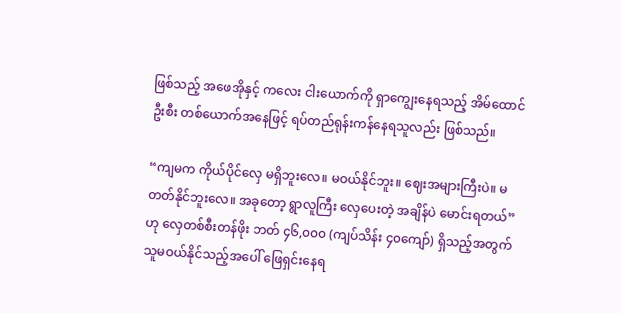ဖြစ်သည့် အဖေအိုနှင့် ကလေး ငါးယောက်ကို ရှာကျွေးနေရသည့် အိမ်ထောင်ဦးစီး တစ်ယောက်အနေဖြင့် ရပ်တည်ရုန်းကန်နေရသူလည်း ဖြစ်သည်။

“ကျမက ကိုယ်ပိုင်လှေ မရှိဘူးလေ။ မဝယ်နိုင်ဘူး။ ဈေးအများကြီးပဲ။ မတတ်နိုင်ဘူးလေ။ အခုတော့ ရွာလူကြီး လှေပေးတဲ့ အချိန်ပဲ မောင်းရတယ်” ဟု လှေတစ်စီးတန်ဖိုး ဘတ် ၄၆,၀၀၀ (ကျပ်သိန်း ၄၀ကျော်) ရှိသည့်အတွက် သူမဝယ်နိုင်သည့်အပေါ် ဖြေရှင်းနေရ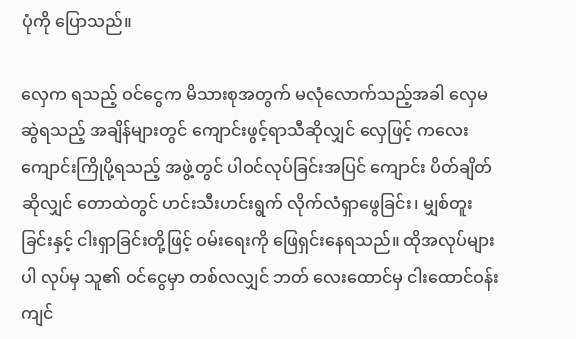ပုံကို ပြောသည်။

လှေက ရသည့် ဝင်ငွေက မိသားစုအတွက် မလုံလောက်သည့်အခါ လှေမဆွဲရသည့် အချိန်များတွင် ကျောင်းဖွင့်ရာသီဆိုလျှင် လှေဖြင့် ကလေးကျောင်းကြိုပို့ရသည့် အဖွဲ့တွင် ပါဝင်လုပ်ခြင်းအပြင် ကျောင်း ပိတ်ချိတ်ဆိုလျှင် တောထဲတွင် ဟင်းသီးဟင်းရွက် လိုက်လံရှာဖွေခြင်း၊ မျှစ်တူးခြင်းနှင့် ငါးရှာခြင်းတို့ဖြင့် ဝမ်းရေးကို ဖြေရှင်းနေရသည်။ ထိုအလုပ်များပါ လုပ်မှ သူ၏ ဝင်ငွေမှာ တစ်လလျှင် ဘတ် လေးထောင်မှ ငါးထောင်ဝန်းကျင်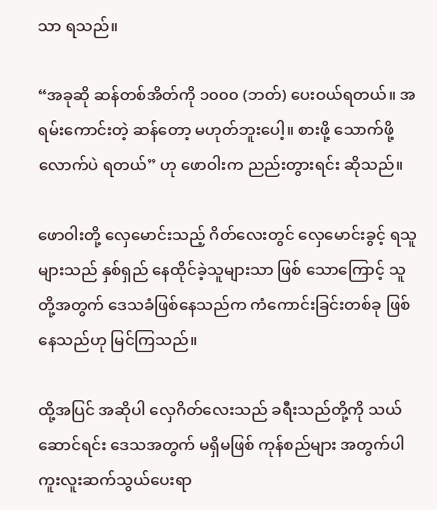သာ ရသည်။

“အခုဆို ဆန်တစ်အိတ်ကို ၁၀၀၀ (ဘတ်) ပေးဝယ်ရတယ်။ အရမ်းကောင်းတဲ့ ဆန်တော့ မဟုတ်ဘူးပေါ့။ စားဖို့ သောက်ဖို့လောက်ပဲ ရတယ်” ဟု ဖောဝါးက ညည်းတွားရင်း ဆိုသည်။

ဖောဝါးတို့ လှေမောင်းသည့် ဂိတ်လေးတွင် လှေမောင်းခွင့် ရသူများသည် နှစ်ရှည် နေထိုင်ခဲ့သူများသာ ဖြစ် သောကြောင့် သူတို့အတွက် ဒေသခံဖြစ်နေသည်က ကံကောင်းခြင်းတစ်ခု ဖြစ်နေသည်ဟု မြင်ကြသည်။

ထို့အပြင် အဆိုပါ လှေဂိတ်လေးသည် ခရီးသည်တို့ကို သယ်ဆောင်ရင်း ဒေသအတွက် မရှိမဖြစ် ကုန်စည်များ အတွက်ပါ ကူးလူးဆက်သွယ်ပေးရာ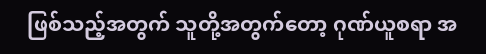ဖြစ်သည့်အတွက် သူတို့အတွက်တော့ ဂုဏ်ယူစရာ အ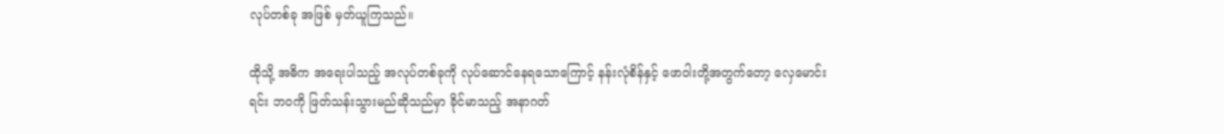လုပ်တစ်ခု အဖြစ် မှတ်ယူကြသည်။

ထိုသို့ အဓိက အရေးပါသည့် အလုပ်တစ်ခုကို လုပ်ဆောင်နေရသောကြောင့် နန်းလုံစိန်နှင့် ဖောဝါးတို့အတွက်တော့ လှေမောင်းရင်း ဘဝကို ဖြတ်သန်းသွားမည်ဆိုသည်မှာ ခိုင်မာသည့် အနာဂတ်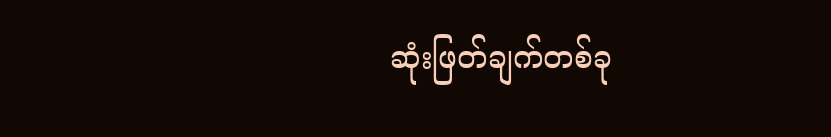ဆုံးဖြတ်ချက်တစ်ခု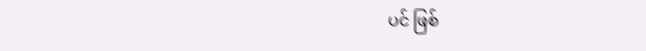ပင် ဖြစ်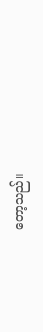တော့သည်။